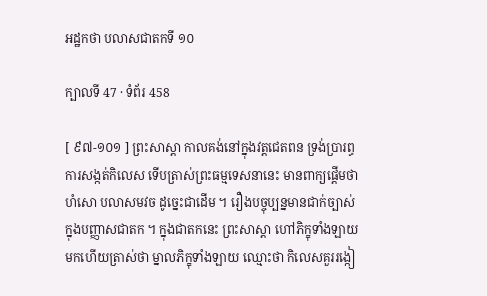អដ្ឋកថា បលាសជាតកទី ១០

ក្បាលទី 47 · ទំព័រ 458

[ ៩៧-១០១ ] ព្រះសាស្តា កាលគង់នៅក្នុងវត្តជេតពន ទ្រង់ប្រារព្ធ ការសង្កត់កិលេស ទើបត្រាស់ព្រះធម្មទេសនានេះ មានពាក្យផ្តើមថា ហំសោ បលាសមវច ដូច្នេះជាដើម ។ រឿងបច្ចុប្បន្នមានជាក់ច្បាស់ក្នុងបញ្ញាសជាតក ។ ក្នុងជាតកនេះ ព្រះសាស្តា ហៅភិក្ខុទាំងឡាយមកហើយត្រាស់ថា ម្នាលភិក្ខុទាំងឡាយ ឈ្មោះថា កិលេសគួររង្កៀ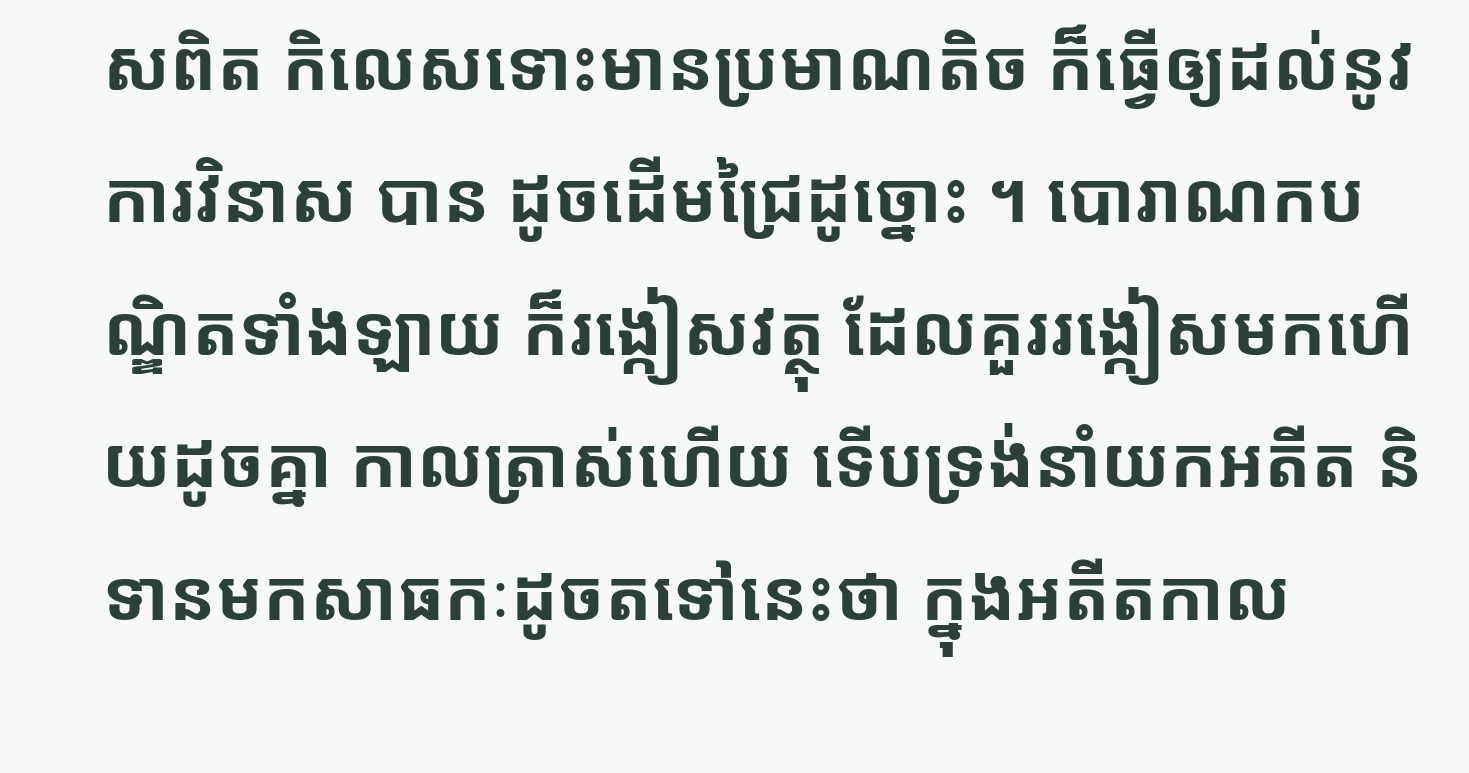សពិត កិលេសទោះមានប្រមាណតិច ក៏ធ្វើឲ្យដល់នូវការវិនាស បាន ដូចដើមជ្រៃដូច្នោះ ។ បោរាណកបណ្ឌិតទាំងឡាយ ក៏រង្កៀសវត្ថុ ដែលគួររង្កៀសមកហើយដូចគ្នា កាលត្រាស់ហើយ ទើបទ្រង់នាំយកអតីត និទានមកសាធកៈដូចតទៅនេះថា ក្នុងអតីតកាល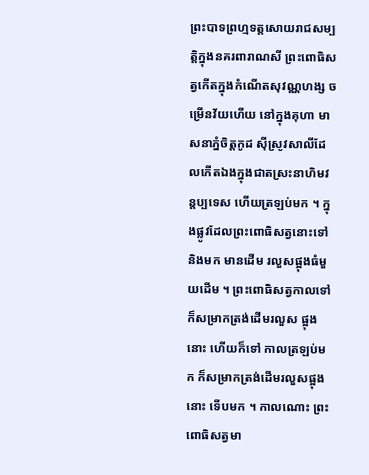ព្រះបាទព្រហ្មទត្តសោយរាជសម្បត្តិក្នុងនគរពារាណសី ព្រះពោធិសត្វកើតក្នុងកំណើតសុវណ្ណហង្ស ចម្រើនវ័យហើយ នៅក្នុងគុហា មាសនាភ្នំចិត្តកូដ ស៊ីស្រូវសាលីដែលកើតឯងក្នុងជាតស្រះនាហិមវន្តប្បទេស ហើយត្រឡប់មក ។ ក្នុងផ្លូវដែលព្រះពោធិសត្វនោះទៅនិងមក មានដើម រលួសផ្អុងធំមួយដើម ។ ព្រះពោធិសត្វកាលទៅ ក៏សម្រាកត្រង់ដើមរលួស ផ្អុងនោះ ហើយក៏ទៅ កាលត្រឡប់មក ក៏សម្រាកត្រង់ដើមរលួសផ្អុងនោះ ទើបមក ។ កាលណោះ ព្រះពោធិសត្វមា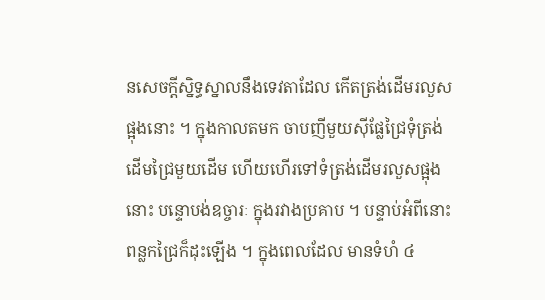នសេចក្តីស្និទ្ធស្នាលនឹងទេវតាដែល កើតត្រង់ដើមរលួសផ្អុងនោះ ។ ក្នុងកាលតមក ចាបញីមួយស៊ីផ្លែជ្រៃទុំត្រង់ ដើមជ្រៃមួយដើម ហើយហើរទៅទំត្រង់ដើមរលួសផ្អុងនោះ បន្ទោបង់ឧច្ចារៈ ក្នុងរវាងប្រគាប ។ បន្ទាប់អំពីនោះ ពន្លកជ្រៃក៏ដុះឡើង ។ ក្នុងពេលដែល មានទំហំ ៤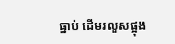ធ្នាប់ ដើមរលួសផ្អុង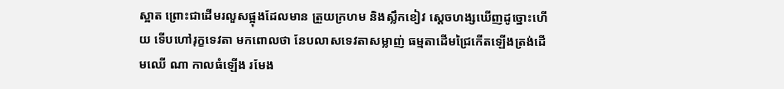ស្អាត ព្រោះជាដើមរលួសផ្អុងដែលមាន ត្រួយក្រហម និងស្លឹកខៀវ ស្តេចហង្សឃើញដូច្នោះហើយ ទើបហៅរុក្ខទេវតា មកពោលថា នែបលាសទេវតាសម្លាញ់ ធម្មតាដើមជ្រៃកើតឡើងត្រង់ដើមឈើ ណា កាលធំឡើង រមែង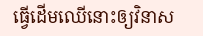ធ្វើដើមឈើនោះឲ្យវិនាស